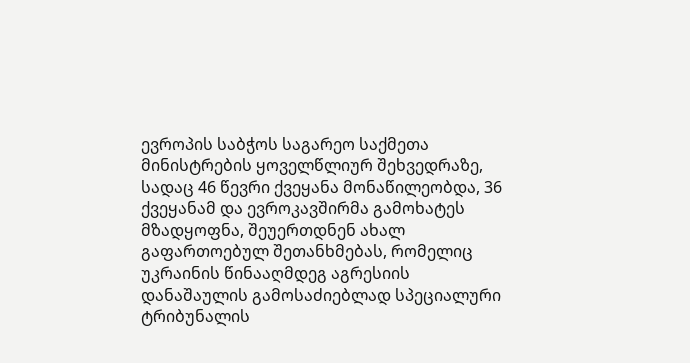ევროპის საბჭოს საგარეო საქმეთა მინისტრების ყოველწლიურ შეხვედრაზე, სადაც 46 წევრი ქვეყანა მონაწილეობდა, 36 ქვეყანამ და ევროკავშირმა გამოხატეს მზადყოფნა, შეუერთდნენ ახალ გაფართოებულ შეთანხმებას, რომელიც უკრაინის წინააღმდეგ აგრესიის დანაშაულის გამოსაძიებლად სპეციალური ტრიბუნალის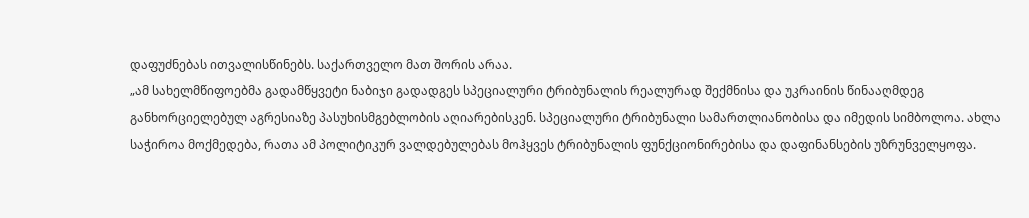დაფუძნებას ითვალისწინებს. საქართველო მათ შორის არაა.
„ამ სახელმწიფოებმა გადამწყვეტი ნაბიჯი გადადგეს სპეციალური ტრიბუნალის რეალურად შექმნისა და უკრაინის წინააღმდეგ განხორციელებულ აგრესიაზე პასუხისმგებლობის აღიარებისკენ. სპეციალური ტრიბუნალი სამართლიანობისა და იმედის სიმბოლოა. ახლა საჭიროა მოქმედება, რათა ამ პოლიტიკურ ვალდებულებას მოჰყვეს ტრიბუნალის ფუნქციონირებისა და დაფინანსების უზრუნველყოფა.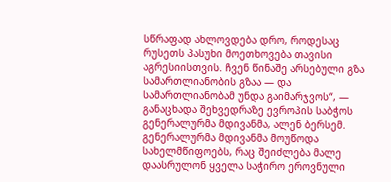სწრაფად ახლოვდება დრო, როდესაც რუსეთს პასუხი მოეთხოვება თავისი აგრესიისთვის. ჩვენ წინაშე არსებული გზა სამართლიანობის გზაა — და სამართლიანობამ უნდა გაიმარჯვოს“, — განაცხადა შეხვედრაზე ევროპის საბჭოს გენერალურმა მდივანმა, ალენ ბერსემ.
გენერალურმა მდივანმა მოუწოდა სახელმწიფოებს, რაც შეიძლება მალე დაასრულონ ყველა საჭირო ეროვნული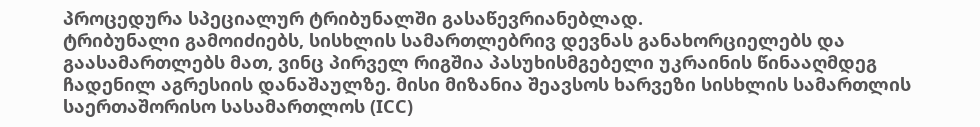პროცედურა სპეციალურ ტრიბუნალში გასაწევრიანებლად.
ტრიბუნალი გამოიძიებს, სისხლის სამართლებრივ დევნას განახორციელებს და გაასამართლებს მათ, ვინც პირველ რიგშია პასუხისმგებელი უკრაინის წინააღმდეგ ჩადენილ აგრესიის დანაშაულზე. მისი მიზანია შეავსოს ხარვეზი სისხლის სამართლის საერთაშორისო სასამართლოს (ICC)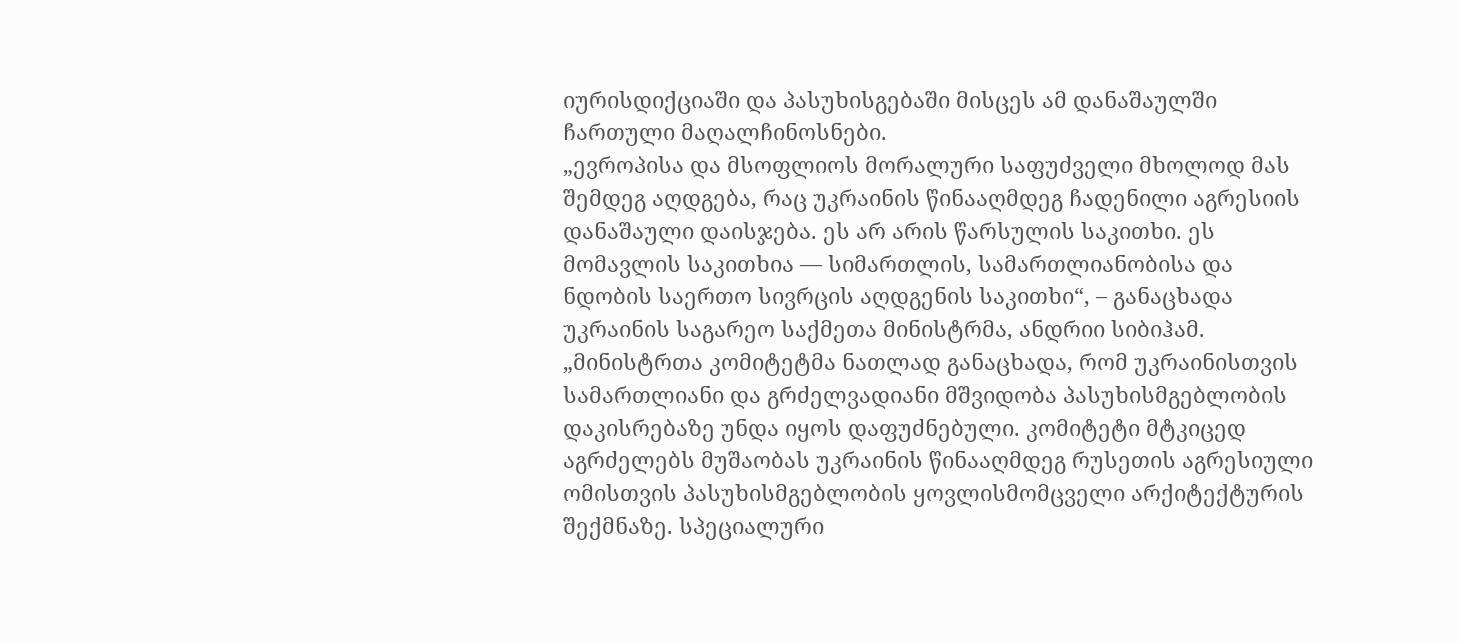იურისდიქციაში და პასუხისგებაში მისცეს ამ დანაშაულში ჩართული მაღალჩინოსნები.
„ევროპისა და მსოფლიოს მორალური საფუძველი მხოლოდ მას შემდეგ აღდგება, რაც უკრაინის წინააღმდეგ ჩადენილი აგრესიის დანაშაული დაისჯება. ეს არ არის წარსულის საკითხი. ეს მომავლის საკითხია — სიმართლის, სამართლიანობისა და ნდობის საერთო სივრცის აღდგენის საკითხი“, – განაცხადა უკრაინის საგარეო საქმეთა მინისტრმა, ანდრიი სიბიჰამ.
„მინისტრთა კომიტეტმა ნათლად განაცხადა, რომ უკრაინისთვის სამართლიანი და გრძელვადიანი მშვიდობა პასუხისმგებლობის დაკისრებაზე უნდა იყოს დაფუძნებული. კომიტეტი მტკიცედ აგრძელებს მუშაობას უკრაინის წინააღმდეგ რუსეთის აგრესიული ომისთვის პასუხისმგებლობის ყოვლისმომცველი არქიტექტურის შექმნაზე. სპეციალური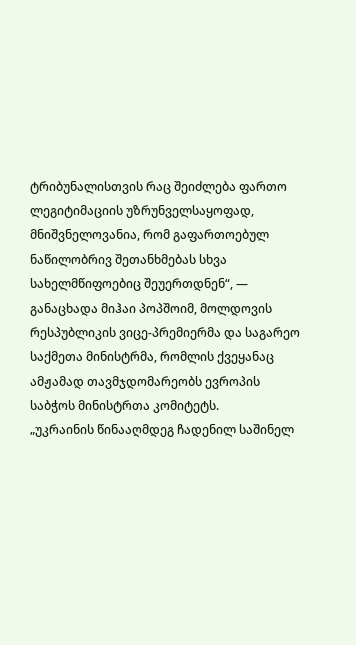ტრიბუნალისთვის რაც შეიძლება ფართო ლეგიტიმაციის უზრუნველსაყოფად, მნიშვნელოვანია, რომ გაფართოებულ ნაწილობრივ შეთანხმებას სხვა სახელმწიფოებიც შეუერთდნენ“, — განაცხადა მიჰაი პოპშოიმ, მოლდოვის რესპუბლიკის ვიცე-პრემიერმა და საგარეო საქმეთა მინისტრმა, რომლის ქვეყანაც ამჟამად თავმჯდომარეობს ევროპის საბჭოს მინისტრთა კომიტეტს.
„უკრაინის წინააღმდეგ ჩადენილ საშინელ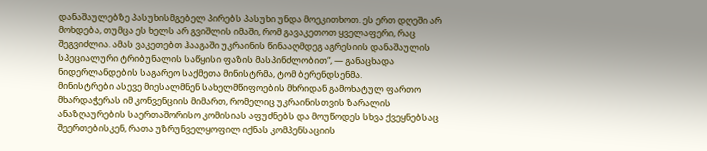დანაშაულებზე პასუხისმგებელ პირებს პასუხი უნდა მოეკითხოთ. ეს ერთ დღეში არ მოხდება, თუმცა ეს ხელს არ გვიშლის იმაში, რომ გავაკეთოთ ყველაფერი, რაც შეგვიძლია. ამას ვაკეთებთ ჰააგაში უკრაინის წინააღმდეგ აგრესიის დანაშაულის სპეციალური ტრიბუნალის საწყისი ფაზის მასპინძლობით“, — განაცხადა ნიდერლანდების საგარეო საქმეთა მინისტრმა, ტომ ბერენდსენმა.
მინისტრები ასევე მიესალმნენ სახელმწიფოების მხრიდან გამოხატულ ფართო მხარდაჭერას იმ კონვენციის მიმართ, რომელიც უკრაინისთვის ზარალის ანაზღაურების საერთაშორისო კომისიას აფუძნებს და მოუწოდეს სხვა ქვეყნებსაც შეერთებისკენ, რათა უზრუნველყოფილ იქნას კომპენსაციის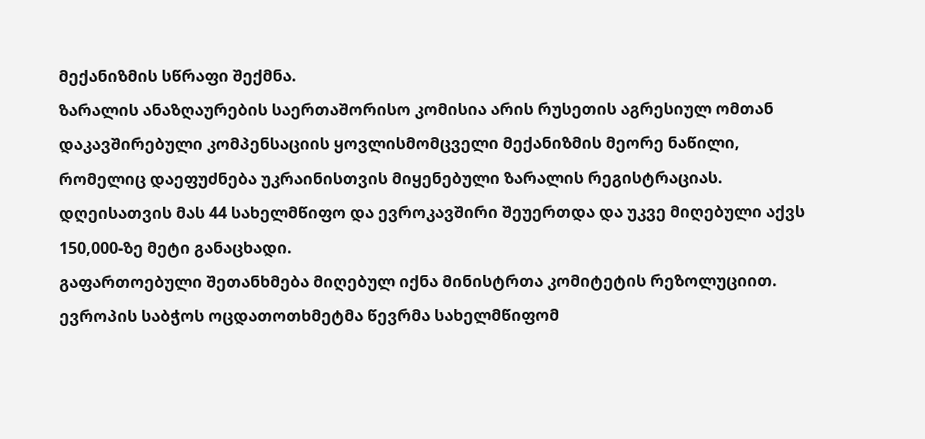მექანიზმის სწრაფი შექმნა.
ზარალის ანაზღაურების საერთაშორისო კომისია არის რუსეთის აგრესიულ ომთან დაკავშირებული კომპენსაციის ყოვლისმომცველი მექანიზმის მეორე ნაწილი, რომელიც დაეფუძნება უკრაინისთვის მიყენებული ზარალის რეგისტრაციას. დღეისათვის მას 44 სახელმწიფო და ევროკავშირი შეუერთდა და უკვე მიღებული აქვს 150,000-ზე მეტი განაცხადი.
გაფართოებული შეთანხმება მიღებულ იქნა მინისტრთა კომიტეტის რეზოლუციით. ევროპის საბჭოს ოცდათოთხმეტმა წევრმა სახელმწიფომ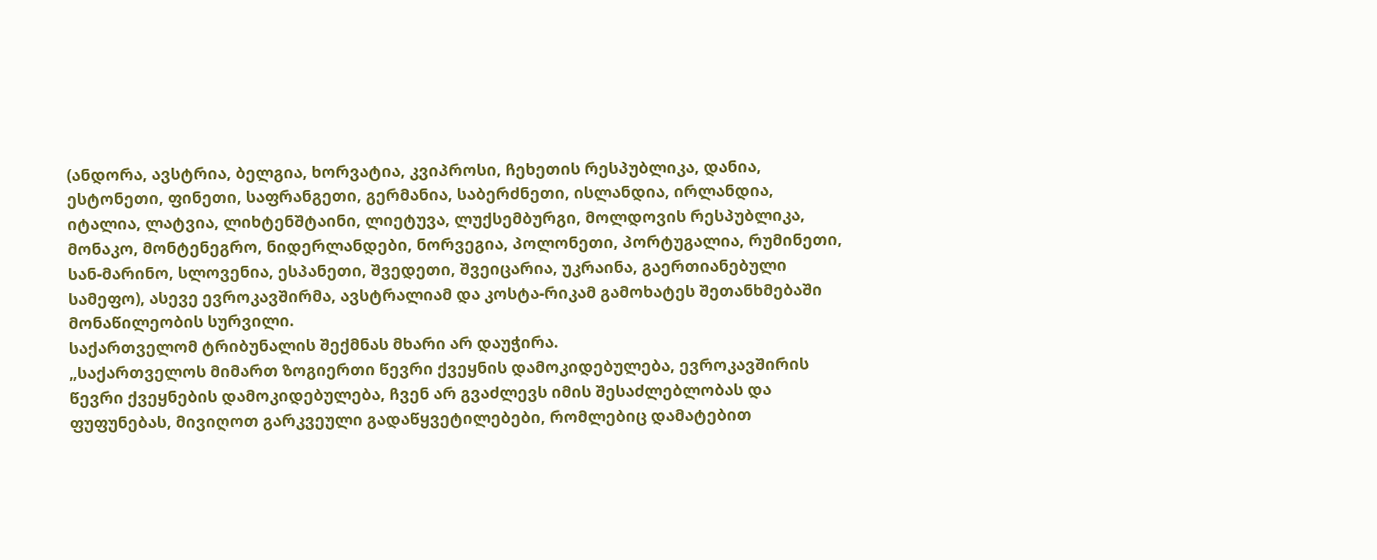(ანდორა, ავსტრია, ბელგია, ხორვატია, კვიპროსი, ჩეხეთის რესპუბლიკა, დანია, ესტონეთი, ფინეთი, საფრანგეთი, გერმანია, საბერძნეთი, ისლანდია, ირლანდია, იტალია, ლატვია, ლიხტენშტაინი, ლიეტუვა, ლუქსემბურგი, მოლდოვის რესპუბლიკა, მონაკო, მონტენეგრო, ნიდერლანდები, ნორვეგია, პოლონეთი, პორტუგალია, რუმინეთი, სან-მარინო, სლოვენია, ესპანეთი, შვედეთი, შვეიცარია, უკრაინა, გაერთიანებული სამეფო), ასევე ევროკავშირმა, ავსტრალიამ და კოსტა-რიკამ გამოხატეს შეთანხმებაში მონაწილეობის სურვილი.
საქართველომ ტრიბუნალის შექმნას მხარი არ დაუჭირა.
„საქართველოს მიმართ ზოგიერთი წევრი ქვეყნის დამოკიდებულება, ევროკავშირის წევრი ქვეყნების დამოკიდებულება, ჩვენ არ გვაძლევს იმის შესაძლებლობას და ფუფუნებას, მივიღოთ გარკვეული გადაწყვეტილებები, რომლებიც დამატებით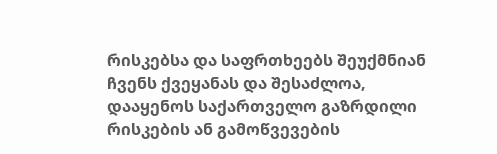რისკებსა და საფრთხეებს შეუქმნიან ჩვენს ქვეყანას და შესაძლოა, დააყენოს საქართველო გაზრდილი რისკების ან გამოწვევების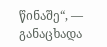წინაშე“, — განაცხადა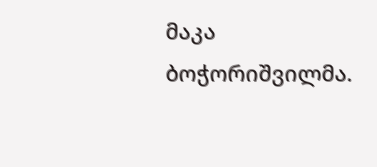მაკა ბოჭორიშვილმა.